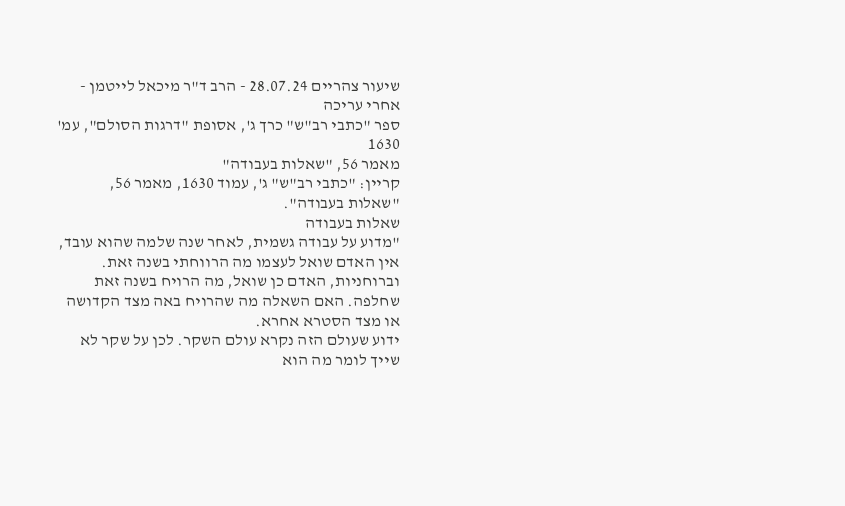שיעור צהריים 28.07.24 - הרב ד"ר מיכאל לייטמן - אחרי עריכה
ספר "כתבי רב"ש" כרך ג', אסופת "דרגות הסולם", עמ' 1630
מאמר 56, "שאלות בעבודה"
קריין: "כתבי רב"ש" ג', עמוד 1630, מאמר 56, "שאלות בעבודה".
שאלות בעבודה
"מדוע על עבודה גשמית, לאחר שנה שלמה שהוא עובד, אין האדם שואל לעצמו מה הרווחתי בשנה זאת. וברוחניות, האדם כן שואל, מה הרויח בשנה זאת שחלפה. האם השאלה מה שהרויח באה מצד הקדושה או מצד הסטרא אחרא.
ידוע שעולם הזה נקרא עולם השקר. לכן על שקר לא שייך לומר מה הוא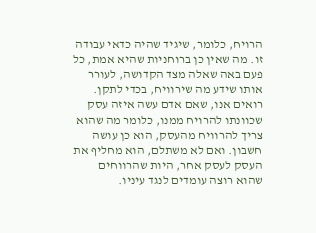הרויח, כלומר, שיגיד שהיה כדאי עבודה זו. מה שאין כן ברוחניות שהיא אמת, כל פעם באה שאלה מצד הקדושה, לעורר אותו שידע מה שירוויח, בכדי לתקן.
רואים אנו, שאם אדם עשה איזה עסק שכוונתו להרויח ממנו, כלומר מה שהוא צריך להרוויח מהעסק, הוא כן עושה חשבון. ואם לא משתלם, הוא מחליף את העסק לעסק אחר, היות שהרווחים שהוא רוצה עומדים לנגד עיניו.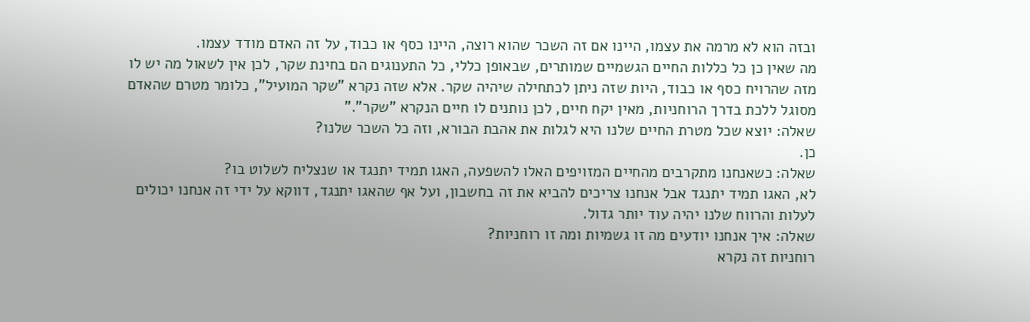ובזה הוא לא מרמה את עצמו, היינו אם זה השכר שהוא רוצה, היינו כסף או כבוד, על זה האדם מודד עצמו.
מה שאין כן כל כללות החיים הגשמיים שמותרים, שבאופן כללי, כל התענוגים הם בחינת שקר, לכן אין לשאול מה יש לו מזה שהרויח כסף או כבוד, היות שזה ניתן לכתחילה שיהיה שקר. אלא שזה נקרא "שקר המועיל", כלומר מטרם שהאדם מסוגל ללכת בדרך הרוחניות, מאין יקח חיים, לכן נותנים לו חיים הנקרא "שקר"."
שאלה: יוצא שכל מטרת החיים שלנו היא לגלות את אהבת הבורא, וזה כל השכר שלנו?
כן.
שאלה: כשאנחנו מתקרבים מהחיים המזויפים האלו להשפעה, האגו תמיד יתנגד או שנצליח לשלוט בו?
לא, האגו תמיד יתנגד אבל אנחנו צריכים להביא את זה בחשבון, ועל אף שהאגו יתנגד, דווקא על ידי זה אנחנו יכולים לעלות והרווח שלנו יהיה עוד יותר גדול.
שאלה: איך אנחנו יודעים מה זו גשמיות ומה זו רוחניות?
רוחניות זה נקרא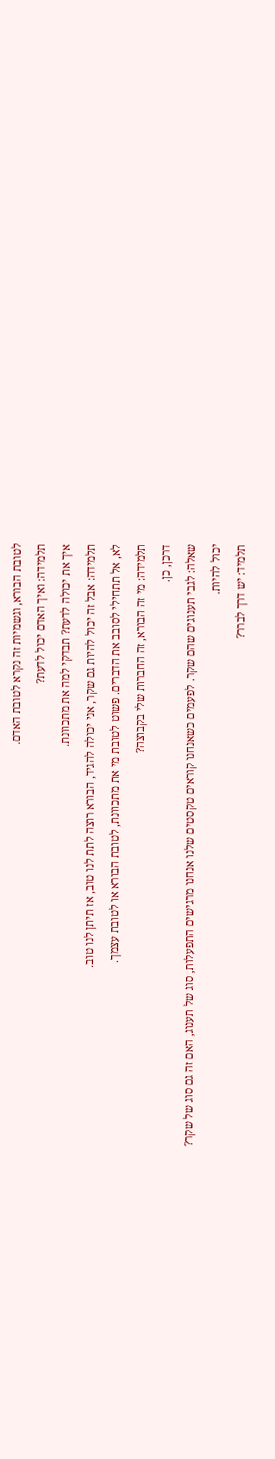לטובת הבורא, וגשמיות זה נקרא לטובת האדם.
תלמידה: ואיך האדם יכול לדעת?
איך את יכולה לדעת? תבדקי למה את מתכוונת.
תלמידה: אבל זה יכול להיות גם שקר, אני יכולה להגיד, הבורא רוצה לתת לנו טוב, אז תיתן לנו טוב.
לא, אל תתחילי לסובב את הדברים. פשוט לטובת מי את מתכוונת, לטובת הבורא או לטובת עצמך.
תלמידה: מי זה הבורא, זה החברות שלי בקבוצה?
דרכן, כן.
שאלה: לגבי תענוגים שהם שקר. לפעמים כשאנחנו קוראים טקסטים שלנו אנחנו מרגישים התפעלות, סוג של תענוג, האם זה גם סוג של שקר?
יכול להיות.
תלמיד: יש דרך לברר?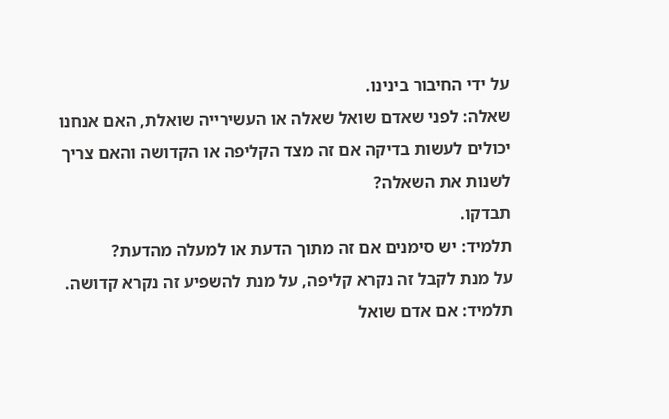על ידי החיבור בינינו.
שאלה: לפני שאדם שואל שאלה או העשירייה שואלת, האם אנחנו יכולים לעשות בדיקה אם זה מצד הקליפה או הקדושה והאם צריך לשנות את השאלה?
תבדקו.
תלמיד: יש סימנים אם זה מתוך הדעת או למעלה מהדעת?
על מנת לקבל זה נקרא קליפה, על מנת להשפיע זה נקרא קדושה.
תלמיד: אם אדם שואל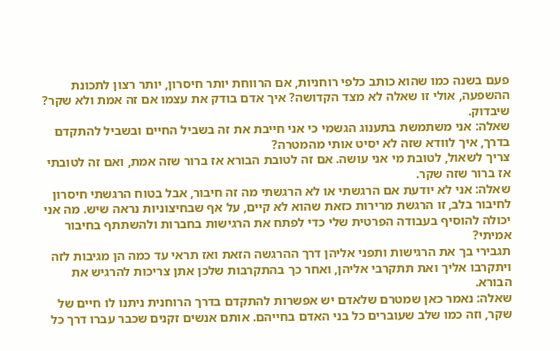פעם בשנה כמו שהוא כותב כלפי רוחניות, אם הרווחת יותר חיסרון, יותר רצון לתכונת ההשפעה, אולי זו שאלה לא מצד הקדושה? איך אדם בודק את עצמו אם זה אמת ולא שקר?
שיבדוק.
שאלה: אני משתמשת בתענוג הגשמי כי אני חייבת את זה בשביל החיים ובשביל להתקדם בדרך, איך לוודא שזה לא יסיט אותי מהמטרה?
צריך לשאול, לטובת מי אני עושה. אם זה לטובת הבורא אז ברור שזה אמת, ואם זה לטובתי אז ברור שזה שקר.
שאלה: אני לא יודעת אם הרגשתי או לא הרגשתי מה זה חיבור, אבל בטוח הרגשתי חיסרון לחיבור בלב, זו הרגשת מרירות כזאת שהוא לא קיים, על אף שבחיצוניות נראה שיש. מה אני יכולה להוסיף בעבודה הפרטית שלי כדי לפתח את הרגישות בחברות ולהשתתף בחיבור אמיתי?
תגבירי בך את הרגישות ותפני אליהן דרך ההרגשה הזאת ואז תראי עד כמה הן מגיבות לזה ויתקרבו אליך ואת תתקרבי אליהן, ואחר כך בהתקרבות שלכן אתן צריכות להרגיש את הבורא.
שאלה: נאמר כאן שמטרם שלאדם יש אפשרות להתקדם בדרך הרוחנית ניתנו לו חיים של שקר, וזה כמו שלב שעוברים כל בני האדם בחייהם. אותם אנשים זקנים שכבר עברו דרך כל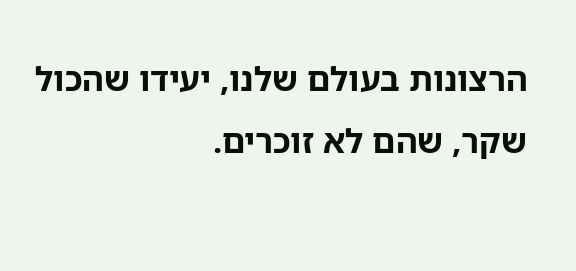הרצונות בעולם שלנו, יעידו שהכול שקר, שהם לא זוכרים.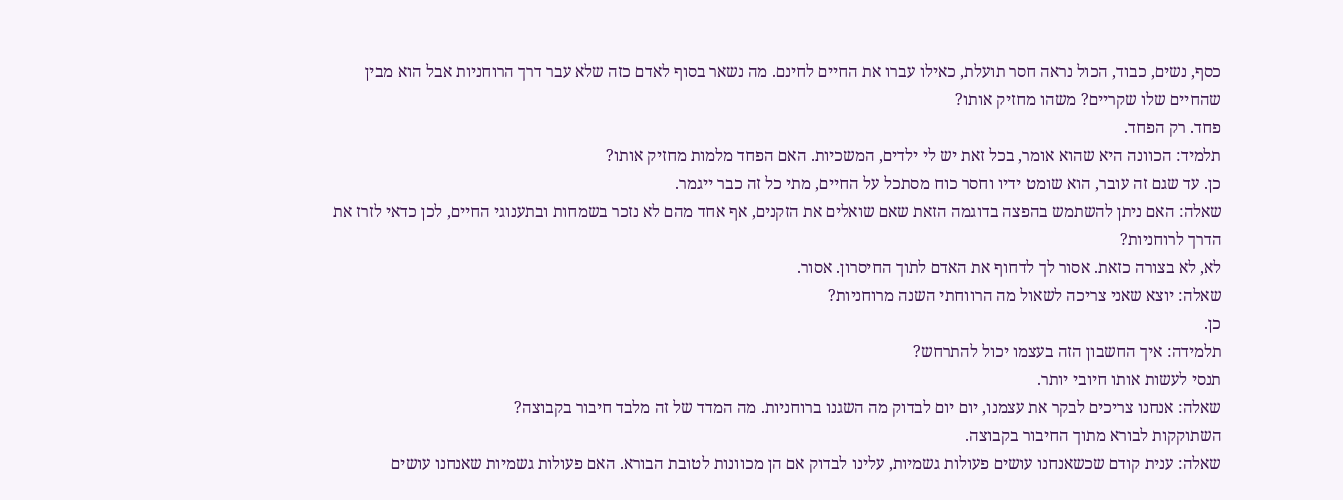כסף, נשים, כבוד, הכול נראה חסר תועלת, כאילו עברו את החיים לחינם. מה נשאר בסוף לאדם כזה שלא עבר דרך הרוחניות אבל הוא מבין שהחיים שלו שקריים? משהו מחזיק אותו?
פחד. רק הפחד.
תלמיד: הכוונה היא שהוא אומר, בכל זאת יש לי ילדים, המשכיות. האם הפחד מלמות מחזיק אותו?
כן. עד שגם זה עובר, הוא שומט ידיו וחסר כוח מסתכל על החיים, מתי כל זה כבר ייגמר.
שאלה: האם ניתן להשתמש בהפצה בדוגמה הזאת שאם שואלים את הזקנים, אף אחד מהם לא נזכר בשמחות ובתענוגי החיים, לכן כדאי לזרז את הדרך לרוחניות?
לא, לא בצורה כזאת. אסור לך לדחוף את האדם לתוך החיסרון. אסור.
שאלה: יוצא שאני צריכה לשאול מה הרווחתי השנה מרוחניות?
כן.
תלמידה: איך החשבון הזה בעצמו יכול להתרחש?
תנסי לעשות אותו חיובי יותר.
שאלה: אנחנו צריכים לבקר את עצמנו, יום יום לבדוק מה השגנו ברוחניות. מה המדד של זה מלבד חיבור בקבוצה?
השתוקקות לבורא מתוך החיבור בקבוצה.
שאלה: ענית קודם שכשאנחנו עושים פעולות גשמיות, עלינו לבדוק אם הן מכוונות לטובת הבורא. האם פעולות גשמיות שאנחנו עושים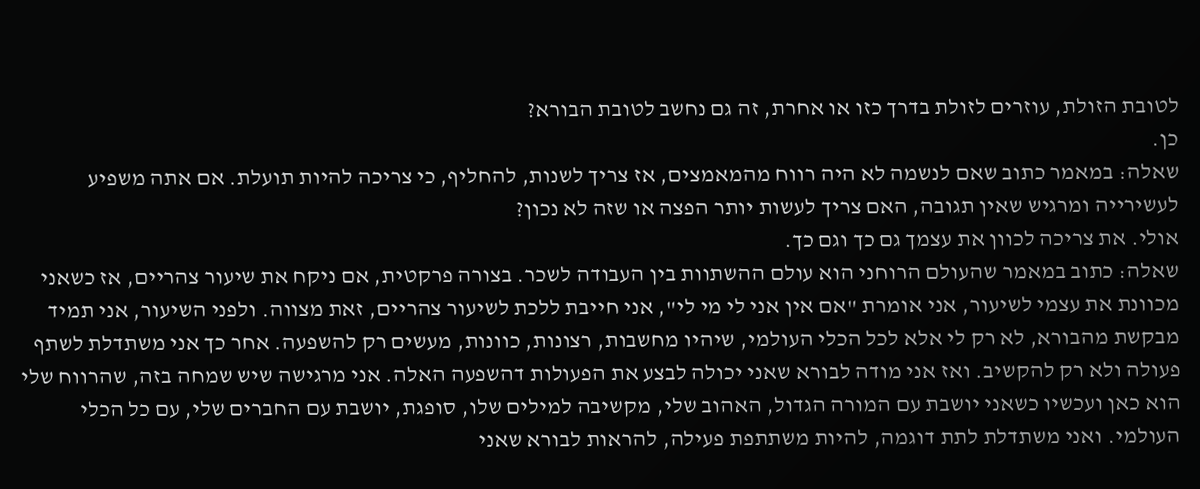לטובת הזולת, עוזרים לזולת בדרך כזו או אחרת, זה גם נחשב לטובת הבורא?
כן.
שאלה: במאמר כתוב שאם לנשמה לא היה רווח מהמאמצים, אז צריך לשנות, להחליף, כי צריכה להיות תועלת. אם אתה משפיע לעשירייה ומרגיש שאין תגובה, האם צריך לעשות יותר הפצה או שזה לא נכון?
אולי. את צריכה לכוון את עצמך גם כך וגם כך.
שאלה: כתוב במאמר שהעולם הרוחני הוא עולם ההשתוות בין העבודה לשכר. בצורה פרקטית, אם ניקח את שיעור צהריים, אז כשאני מכוונת את עצמי לשיעור, אני אומרת "אם אין אני לי מי לי", אני חייבת ללכת לשיעור צהריים, זאת מצווה. ולפני השיעור, אני תמיד מבקשת מהבורא, לא רק לי אלא לכל הכלי העולמי, שיהיו מחשבות, רצונות, כוונות, מעשים רק להשפעה. אחר כך אני משתדלת לשתף פעולה ולא רק להקשיב. ואז אני מודה לבורא שאני יכולה לבצע את הפעולות דהשפעה האלה. אני מרגישה שיש שמחה בזה, שהרווח שלי הוא כאן ועכשיו כשאני יושבת עם המורה הגדול, האהוב שלי, מקשיבה למילים שלו, סופגת, יושבת עם החברים שלי, עם כל הכלי העולמי. ואני משתדלת לתת דוגמה, להיות משתתפת פעילה, להראות לבורא שאני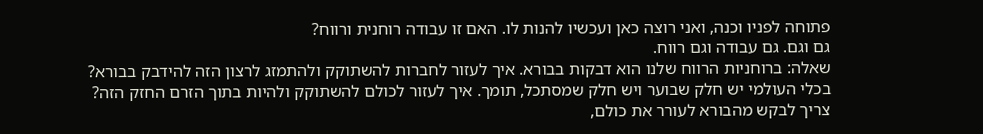פתוחה לפניו וכנה, ואני רוצה כאן ועכשיו להנות לו. האם זו עבודה רוחנית ורווח?
גם וגם. גם עבודה וגם רווח.
שאלה: ברוחניות הרווח שלנו הוא דבקות בבורא. איך לעזור לחברות להשתוקק ולהתמזג לרצון הזה להידבק בבורא? בכלי העולמי יש חלק שבוער ויש חלק שמסתכל, תומך. איך לעזור לכולם להשתוקק ולהיות בתוך הזרם החזק הזה?
צריך לבקש מהבורא לעורר את כולם,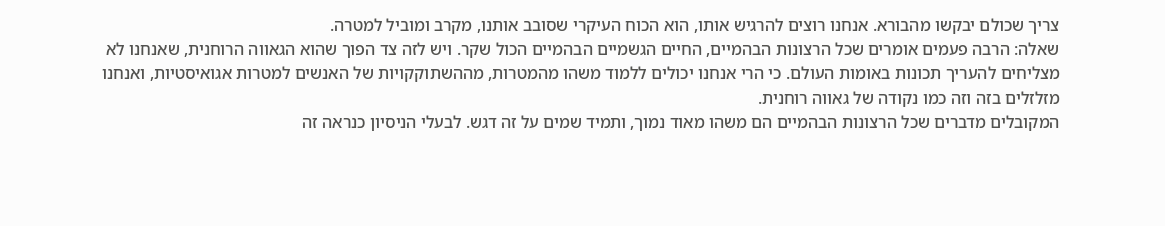צריך שכולם יבקשו מהבורא. אנחנו רוצים להרגיש אותו, הוא הכוח העיקרי שסובב אותנו, מקרב ומוביל למטרה.
שאלה: הרבה פעמים אומרים שכל הרצונות הבהמיים, החיים הגשמיים הבהמיים הכול שקר. ויש לזה צד הפוך שהוא הגאווה הרוחנית, שאנחנו לא מצליחים להעריך תכונות באומות העולם. כי הרי אנחנו יכולים ללמוד משהו מהמטרות, מההשתוקקויות של האנשים למטרות אגואיסטיות, ואנחנו מזלזלים בזה וזה כמו נקודה של גאווה רוחנית.
המקובלים מדברים שכל הרצונות הבהמיים הם משהו מאוד נמוך, ותמיד שמים על זה דגש. לבעלי הניסיון כנראה זה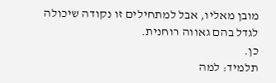מובן מאליו, אבל למתחילים זו נקודה שיכולה לגדל בהם גאווה רוחנית.
כן.
תלמיד: למה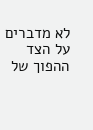לא מדברים על הצד ההפוך של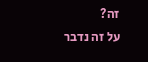זה?
על זה נדבר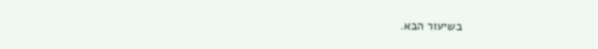בשיעור הבא.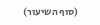(סוף השיעור)